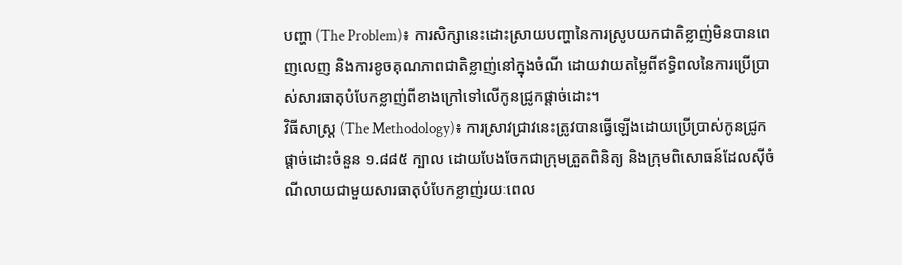បញ្ហា (The Problem)៖ ការសិក្សានេះដោះស្រាយបញ្ហានៃការស្រូបយកជាតិខ្លាញ់មិនបានពេញលេញ និងការខូចគុណភាពជាតិខ្លាញ់នៅក្នុងចំណី ដោយវាយតម្លៃពីឥទ្ធិពលនៃការប្រើប្រាស់សារធាតុបំបែកខ្លាញ់ពីខាងក្រៅទៅលើកូនជ្រូកផ្តាច់ដោះ។
វិធីសាស្ត្រ (The Methodology)៖ ការស្រាវជ្រាវនេះត្រូវបានធ្វើឡើងដោយប្រើប្រាស់កូនជ្រូកផ្តាច់ដោះចំនួន ១.៨៨៥ ក្បាល ដោយបែងចែកជាក្រុមត្រួតពិនិត្យ និងក្រុមពិសោធន៍ដែលស៊ីចំណីលាយជាមួយសារធាតុបំបែកខ្លាញ់រយៈពេល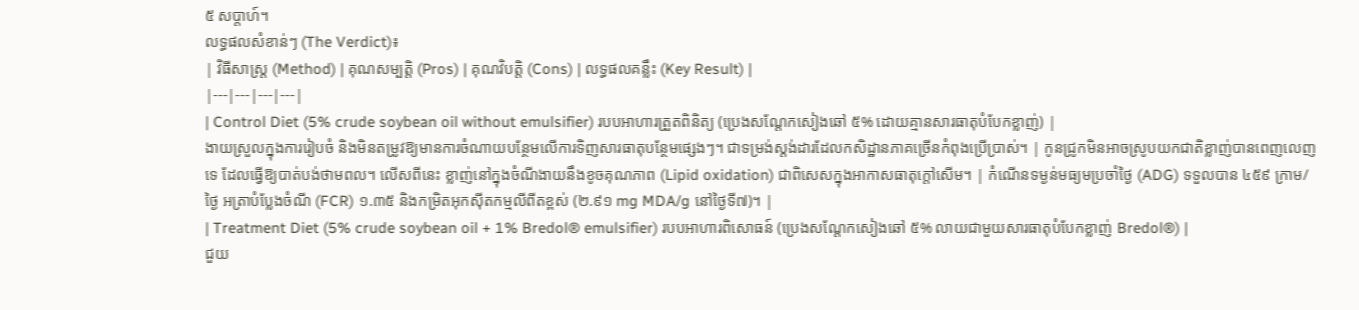៥ សប្តាហ៍។
លទ្ធផលសំខាន់ៗ (The Verdict)៖
| វិធីសាស្ត្រ (Method) | គុណសម្បត្តិ (Pros) | គុណវិបត្តិ (Cons) | លទ្ធផលគន្លឹះ (Key Result) |
|---|---|---|---|
| Control Diet (5% crude soybean oil without emulsifier) របបអាហារត្រួតពិនិត្យ (ប្រេងសណ្តែកសៀងឆៅ ៥% ដោយគ្មានសារធាតុបំបែកខ្លាញ់) |
ងាយស្រួលក្នុងការរៀបចំ និងមិនតម្រូវឱ្យមានការចំណាយបន្ថែមលើការទិញសារធាតុបន្ថែមផ្សេងៗ។ ជាទម្រង់ស្តង់ដារដែលកសិដ្ឋានភាគច្រើនកំពុងប្រើប្រាស់។ | កូនជ្រូកមិនអាចស្រូបយកជាតិខ្លាញ់បានពេញលេញទេ ដែលធ្វើឱ្យបាត់បង់ថាមពល។ លើសពីនេះ ខ្លាញ់នៅក្នុងចំណីងាយនឹងខូចគុណភាព (Lipid oxidation) ជាពិសេសក្នុងអាកាសធាតុក្តៅសើម។ | កំណើនទម្ងន់មធ្យមប្រចាំថ្ងៃ (ADG) ទទួលបាន ៤៥៩ ក្រាម/ថ្ងៃ អត្រាបំប្លែងចំណី (FCR) ១.៣៥ និងកម្រិតអុកស៊ីតកម្មលីពីតខ្ពស់ (២.៩១ mg MDA/g នៅថ្ងៃទី៧)។ |
| Treatment Diet (5% crude soybean oil + 1% Bredol® emulsifier) របបអាហារពិសោធន៍ (ប្រេងសណ្តែកសៀងឆៅ ៥% លាយជាមួយសារធាតុបំបែកខ្លាញ់ Bredol®) |
ជួយ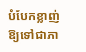បំបែកខ្លាញ់ឱ្យទៅជាភា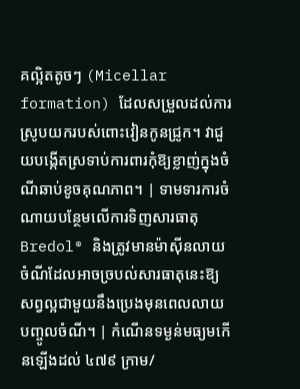គល្អិតតូចៗ (Micellar formation) ដែលសម្រួលដល់ការស្រូបយករបស់ពោះវៀនកូនជ្រូក។ វាជួយបង្កើតស្រទាប់ការពារកុំឱ្យខ្លាញ់ក្នុងចំណីឆាប់ខូចគុណភាព។ | ទាមទារការចំណាយបន្ថែមលើការទិញសារធាតុ Bredol® និងត្រូវមានម៉ាស៊ីនលាយចំណីដែលអាចច្របល់សារធាតុនេះឱ្យសព្វល្អជាមួយនឹងប្រេងមុនពេលលាយបញ្ចូលចំណី។ | កំណើនទម្ងន់មធ្យមកើនឡើងដល់ ៤៧៩ ក្រាម/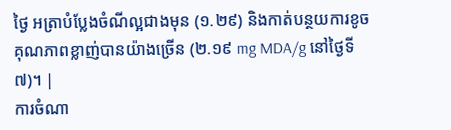ថ្ងៃ អត្រាបំប្លែងចំណីល្អជាងមុន (១.២៩) និងកាត់បន្ថយការខូចគុណភាពខ្លាញ់បានយ៉ាងច្រើន (២.១៩ mg MDA/g នៅថ្ងៃទី៧)។ |
ការចំណា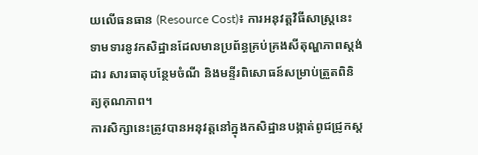យលើធនធាន (Resource Cost)៖ ការអនុវត្តវិធីសាស្ត្រនេះទាមទារនូវកសិដ្ឋានដែលមានប្រព័ន្ធគ្រប់គ្រងសីតុណ្ហភាពស្តង់ដារ សារធាតុបន្ថែមចំណី និងមន្ទីរពិសោធន៍សម្រាប់ត្រួតពិនិត្យគុណភាព។
ការសិក្សានេះត្រូវបានអនុវត្តនៅក្នុងកសិដ្ឋានបង្កាត់ពូជជ្រូកស្ត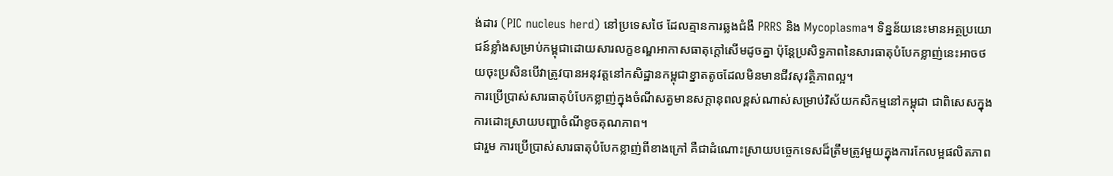ង់ដារ (PIC nucleus herd) នៅប្រទេសថៃ ដែលគ្មានការឆ្លងជំងឺ PRRS និង Mycoplasma។ ទិន្នន័យនេះមានអត្ថប្រយោជន៍ខ្លាំងសម្រាប់កម្ពុជាដោយសារលក្ខខណ្ឌអាកាសធាតុក្តៅសើមដូចគ្នា ប៉ុន្តែប្រសិទ្ធភាពនៃសារធាតុបំបែកខ្លាញ់នេះអាចថយចុះប្រសិនបើវាត្រូវបានអនុវត្តនៅកសិដ្ឋានកម្ពុជាខ្នាតតូចដែលមិនមានជីវសុវត្ថិភាពល្អ។
ការប្រើប្រាស់សារធាតុបំបែកខ្លាញ់ក្នុងចំណីសត្វមានសក្តានុពលខ្ពស់ណាស់សម្រាប់វិស័យកសិកម្មនៅកម្ពុជា ជាពិសេសក្នុងការដោះស្រាយបញ្ហាចំណីខូចគុណភាព។
ជារួម ការប្រើប្រាស់សារធាតុបំបែកខ្លាញ់ពីខាងក្រៅ គឺជាដំណោះស្រាយបច្ចេកទេសដ៏ត្រឹមត្រូវមួយក្នុងការកែលម្អផលិតភាព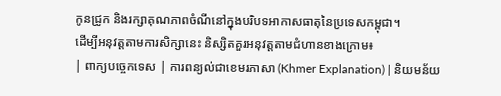កូនជ្រូក និងរក្សាគុណភាពចំណីនៅក្នុងបរិបទអាកាសធាតុនៃប្រទេសកម្ពុជា។
ដើម្បីអនុវត្តតាមការសិក្សានេះ និស្សិតគួរអនុវត្តតាមជំហានខាងក្រោម៖
| ពាក្យបច្ចេកទេស | ការពន្យល់ជាខេមរភាសា (Khmer Explanation) | និយមន័យ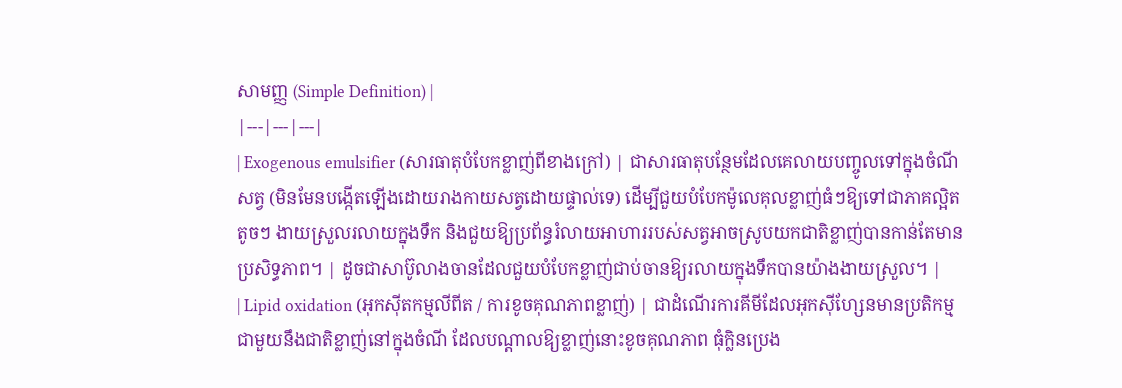សាមញ្ញ (Simple Definition) |
|---|---|---|
| Exogenous emulsifier (សារធាតុបំបែកខ្លាញ់ពីខាងក្រៅ) | ជាសារធាតុបន្ថែមដែលគេលាយបញ្ចូលទៅក្នុងចំណីសត្វ (មិនមែនបង្កើតឡើងដោយរាងកាយសត្វដោយផ្ទាល់ទេ) ដើម្បីជួយបំបែកម៉ូលេគុលខ្លាញ់ធំៗឱ្យទៅជាភាគល្អិតតូចៗ ងាយស្រួលរលាយក្នុងទឹក និងជួយឱ្យប្រព័ន្ធរំលាយអាហាររបស់សត្វអាចស្រូបយកជាតិខ្លាញ់បានកាន់តែមានប្រសិទ្ធភាព។ | ដូចជាសាប៊ូលាងចានដែលជួយបំបែកខ្លាញ់ជាប់ចានឱ្យរលាយក្នុងទឹកបានយ៉ាងងាយស្រួល។ |
| Lipid oxidation (អុកស៊ីតកម្មលីពីត / ការខូចគុណភាពខ្លាញ់) | ជាដំណើរការគីមីដែលអុកស៊ីហ្សែនមានប្រតិកម្មជាមួយនឹងជាតិខ្លាញ់នៅក្នុងចំណី ដែលបណ្តាលឱ្យខ្លាញ់នោះខូចគុណភាព ធុំក្លិនប្រេង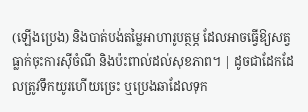(ឡើងប្រេង) និងបាត់បង់តម្លៃអាហារូបត្ថម្ភ ដែលអាចធ្វើឱ្យសត្វធ្លាក់ចុះការស៊ីចំណី និងប៉ះពាល់ដល់សុខភាព។ | ដូចជាដែកដែលត្រូវទឹកយូរហើយច្រេះ ឬប្រេងឆាដែលទុក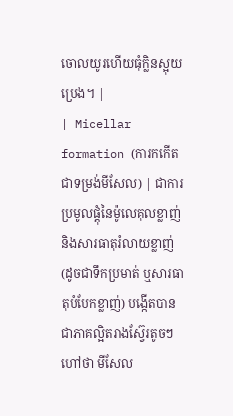ចោលយូរហើយធុំក្លិនស្អុយប្រេង។ |
| Micellar formation (ការកកើតជាទម្រង់មីសែល) | ជាការប្រមូលផ្តុំនៃម៉ូលេគុលខ្លាញ់និងសារធាតុរំលាយខ្លាញ់ (ដូចជាទឹកប្រមាត់ ឬសារធាតុបំបែកខ្លាញ់) បង្កើតបានជាភាគល្អិតរាងស្វ៊ែរតូចៗហៅថា មីសែល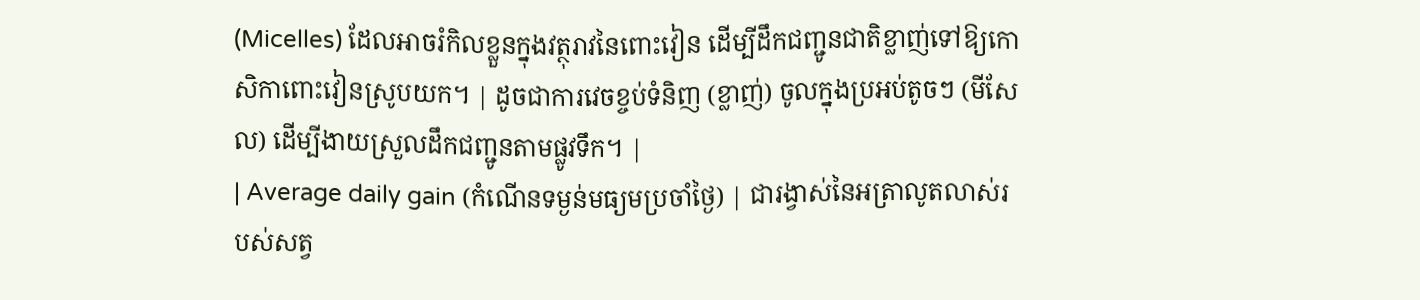(Micelles) ដែលអាចរំកិលខ្លួនក្នុងវត្ថុរាវនៃពោះវៀន ដើម្បីដឹកជញ្ជូនជាតិខ្លាញ់ទៅឱ្យកោសិកាពោះវៀនស្រូបយក។ | ដូចជាការវេចខ្ចប់ទំនិញ (ខ្លាញ់) ចូលក្នុងប្រអប់តូចៗ (មីសែល) ដើម្បីងាយស្រួលដឹកជញ្ជូនតាមផ្លូវទឹក។ |
| Average daily gain (កំណើនទម្ងន់មធ្យមប្រចាំថ្ងៃ) | ជារង្វាស់នៃអត្រាលូតលាស់របស់សត្វ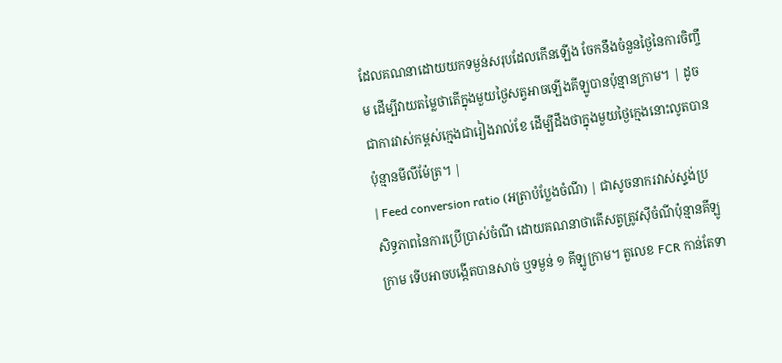ដែលគណនាដោយយកទម្ងន់សរុបដែលកើនឡើង ចែកនឹងចំនួនថ្ងៃនៃការចិញ្ចឹម ដើម្បីវាយតម្លៃថាតើក្នុងមួយថ្ងៃសត្វអាចឡើងគីឡូបានប៉ុន្មានក្រាម។ | ដូចជាការវាស់កម្ពស់ក្មេងជារៀងរាល់ខែ ដើម្បីដឹងថាក្នុងមួយថ្ងៃក្មេងនោះលូតបានប៉ុន្មានមីលីម៉ែត្រ។ |
| Feed conversion ratio (អត្រាបំប្លែងចំណី) | ជាសូចនាករវាស់ស្ទង់ប្រសិទ្ធភាពនៃការប្រើប្រាស់ចំណី ដោយគណនាថាតើសត្វត្រូវស៊ីចំណីប៉ុន្មានគីឡូក្រាម ទើបអាចបង្កើតបានសាច់ ឬទម្ងន់ ១ គីឡូក្រាម។ តួលេខ FCR កាន់តែទា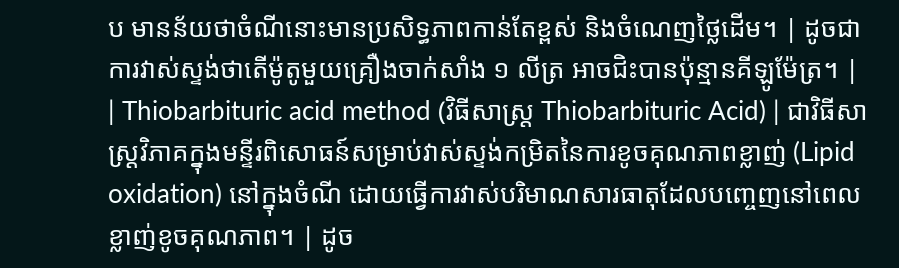ប មានន័យថាចំណីនោះមានប្រសិទ្ធភាពកាន់តែខ្ពស់ និងចំណេញថ្លៃដើម។ | ដូចជាការវាស់ស្ទង់ថាតើម៉ូតូមួយគ្រឿងចាក់សាំង ១ លីត្រ អាចជិះបានប៉ុន្មានគីឡូម៉ែត្រ។ |
| Thiobarbituric acid method (វិធីសាស្ត្រ Thiobarbituric Acid) | ជាវិធីសាស្ត្រវិភាគក្នុងមន្ទីរពិសោធន៍សម្រាប់វាស់ស្ទង់កម្រិតនៃការខូចគុណភាពខ្លាញ់ (Lipid oxidation) នៅក្នុងចំណី ដោយធ្វើការវាស់បរិមាណសារធាតុដែលបញ្ចេញនៅពេលខ្លាញ់ខូចគុណភាព។ | ដូច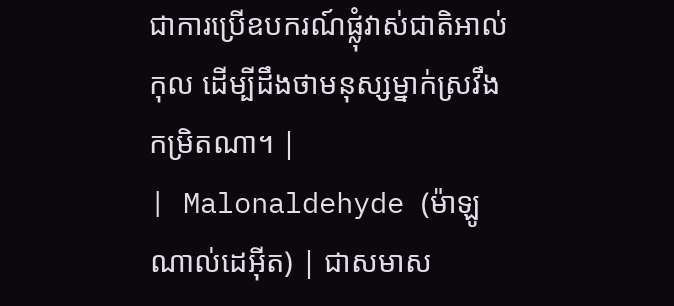ជាការប្រើឧបករណ៍ផ្លុំវាស់ជាតិអាល់កុល ដើម្បីដឹងថាមនុស្សម្នាក់ស្រវឹងកម្រិតណា។ |
| Malonaldehyde (ម៉ាឡូណាល់ដេអ៊ីត) | ជាសមាស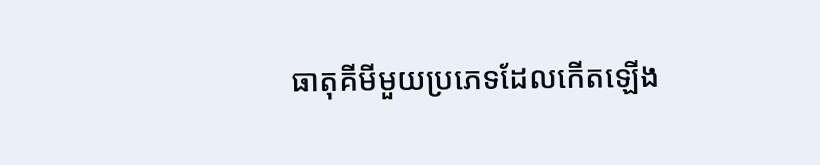ធាតុគីមីមួយប្រភេទដែលកើតឡើង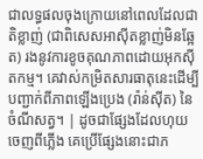ជាលទ្ធផលចុងក្រោយនៅពេលដែលជាតិខ្លាញ់ (ជាពិសេសអាស៊ីតខ្លាញ់មិនឆ្អែត) រងនូវការខូចគុណភាពដោយអុកស៊ីតកម្ម។ គេវាស់កម្រិតសារធាតុនេះដើម្បីបញ្ជាក់ពីភាពឡើងប្រេង (រ៉ាន់ស៊ីត) នៃចំណីសត្វ។ | ដូចជាផ្សែងដែលហុយចេញពីភ្លើង គេប្រើផ្សែងនោះជាភ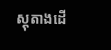ស្តុតាងដើ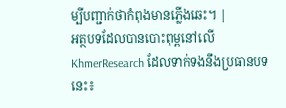ម្បីបញ្ជាក់ថាកំពុងមានភ្លើងឆេះ។ |
អត្ថបទដែលបានបោះពុម្ពនៅលើ KhmerResearch ដែលទាក់ទងនឹងប្រធានបទនេះ៖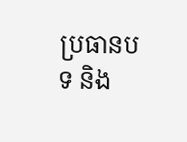ប្រធានបទ និង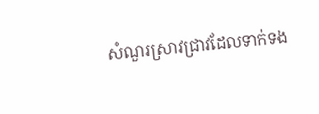សំណួរស្រាវជ្រាវដែលទាក់ទង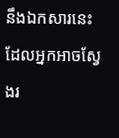នឹងឯកសារនេះ ដែលអ្នកអាចស្វែងរ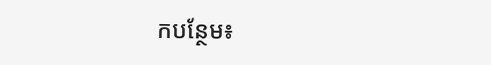កបន្ថែម៖